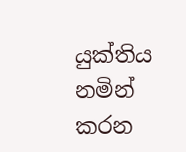යුක්තිය නමින් කරන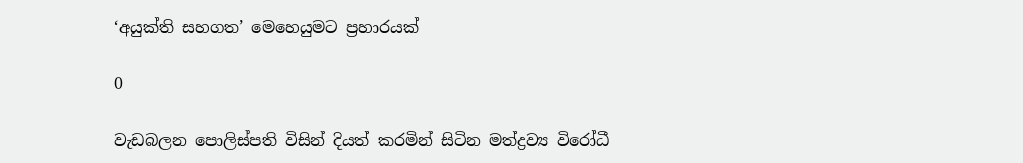‘අයුක්ති සහගත’ මෙහෙයුමට ප්‍රහාරයක්

0

වැඩබලන පොලිස්පති විසින් දියත් කරමින් සිටින මත්ද්‍රව්‍ය විරෝධී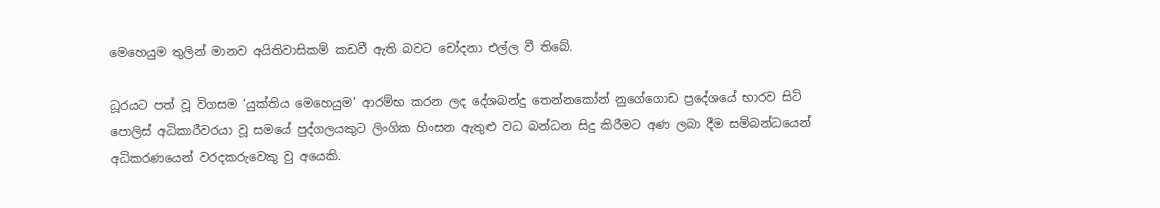මෙහෙයුම තුලින් මානව අයිතිවාසිකම් කඩවී ඇති බවට චෝදනා එල්ල වී තිබේ.

ධූරයට පත් වූ විගසම ‘යුක්තිය මෙහෙයුම’ ආරම්භ කරන ලද දේශබන්දු තෙන්නකෝන් නුගේගොඩ ප්‍රදේශයේ භාරව සිටි පොලිස් අධිකාරීවරයා වූ සමයේ පුද්ගලයකුට ලිංගික හිංසන ඇතුළු වධ බන්ධන සිදු කිරීමට අණ ලබා දීම සම්බන්ධයෙන් අධිකරණයෙන් වරදකරුවෙකු වු අයෙකි.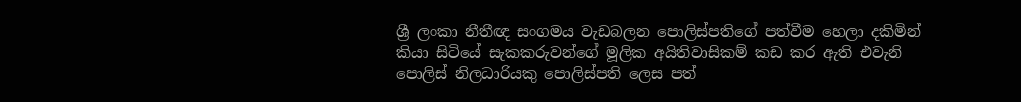ශ්‍රී ලංකා නීතීඥ සංගමය වැඩබලන පොලිස්පතිගේ පත්වීම හෙලා දකිමින් කියා සිටියේ සැකකරුවන්ගේ මූලික අයිතිවාසිකම් කඩ කර ඇති එවැනි පොලිස් නිලධාරියකු පොලිස්පති ලෙස පත්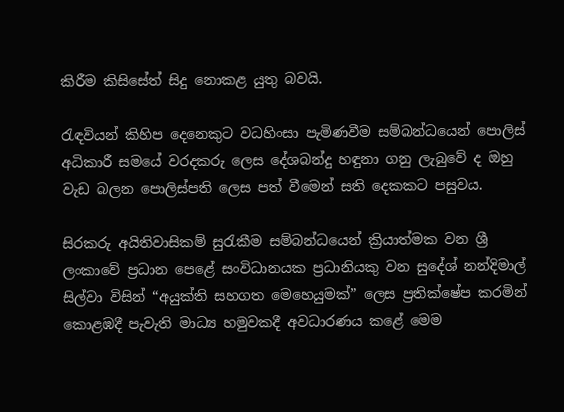කිරීම කිසිසේත් සිදු නොකළ යුතු බවයි.

රැඳවියන් කිහිප දෙනෙකුට වධහිංසා පැමිණවීම සම්බන්ධයෙන් පොලිස් අධිකාරී සමයේ වරදකරු ලෙස දේශබන්දු හඳුනා ගනු ලැබුවේ ද ඔහු වැඩ බලන පොලිස්පති ලෙස පත් වීමෙන් සති දෙකකට පසුවය.

සිරකරු අයිතිවාසිකම් සුරැකීම සම්බන්ධයෙන් ක්‍රියාත්මක වන ශ්‍රී ලංකාවේ ප්‍රධාන පෙළේ සංවිධානයක ප්‍රධානියකු වන සුදේශ් නන්දිමාල් සිල්වා විසින් “අයුක්ති සහගත මෙහෙයුමක්” ලෙස ප්‍රතික්ෂේප කරමින් කොළඹදී පැවැති මාධ්‍ය හමුවකදී අවධාරණය කළේ මෙම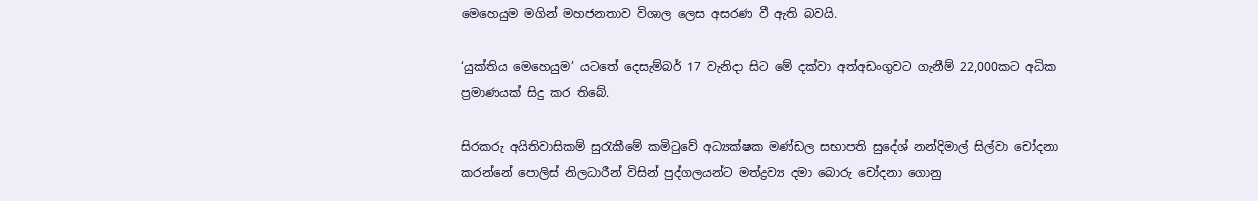මෙහෙයුම මගින් මහජනතාව විශාල ලෙස අසරණ වී ඇති බවයි.

‘යුක්තිය මෙහෙයුම’ යටතේ දෙසැම්බර් 17 වැනිදා සිට මේ දක්වා අත්අඩංගුවට ගැනීම් 22,000කට අධික ප්‍රමාණයක් සිදු කර තිබේ.

සිරකරු අයිතිවාසිකම් සුරැකීමේ කමිටුවේ අධ්‍යක්ෂක මණ්ඩල සභාපති සුදේශ් නන්දිමාල් සිල්වා චෝදනා කරන්නේ පොලිස් නිලධාරීන් විසින් පුද්ගලයන්ට මත්ද්‍රව්‍ය දමා බොරු චෝදනා ගොනු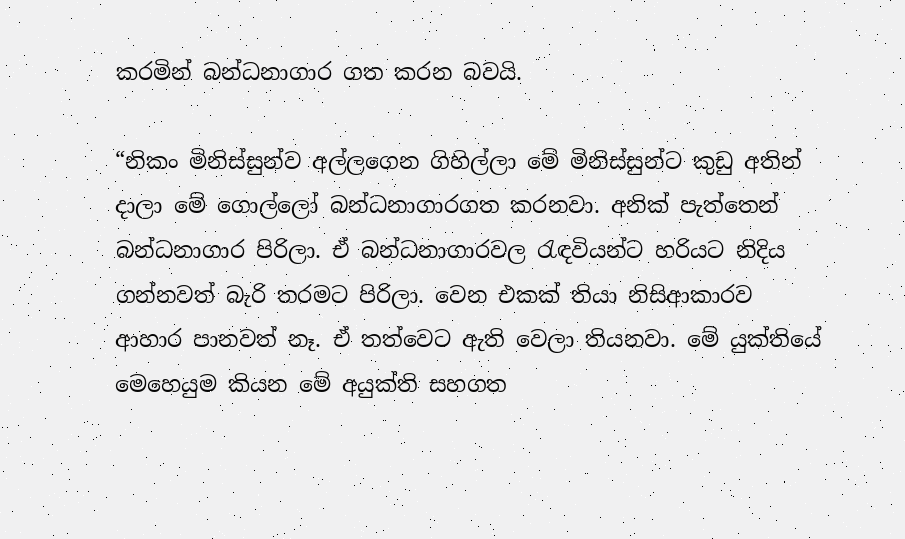කරමින් බන්ධනාගාර ගත කරන බවයි.

“නිකං මිනිස්සුන්ව අල්ලගෙන ගිහිල්ලා මේ මිනිස්සුන්ට කුඩු අතින් දාලා මේ ගොල්ලෝ බන්ධනාගාරගත කරනවා. අනික් පැත්තෙන් බන්ධනාගාර පිරිලා. ඒ බන්ධනාගාරවල රැඳවියන්ට හරියට නිදිය ගන්නවත් බැරි තරමට පිරිලා. වෙන එ‍කක් තියා නිසිආකාරව ආහාර පානවත් නෑ. ඒ තත්වෙට ඇති වෙලා තියනවා. මේ යුක්තියේ මෙහෙයුම කියන මේ අයුක්ති සහගත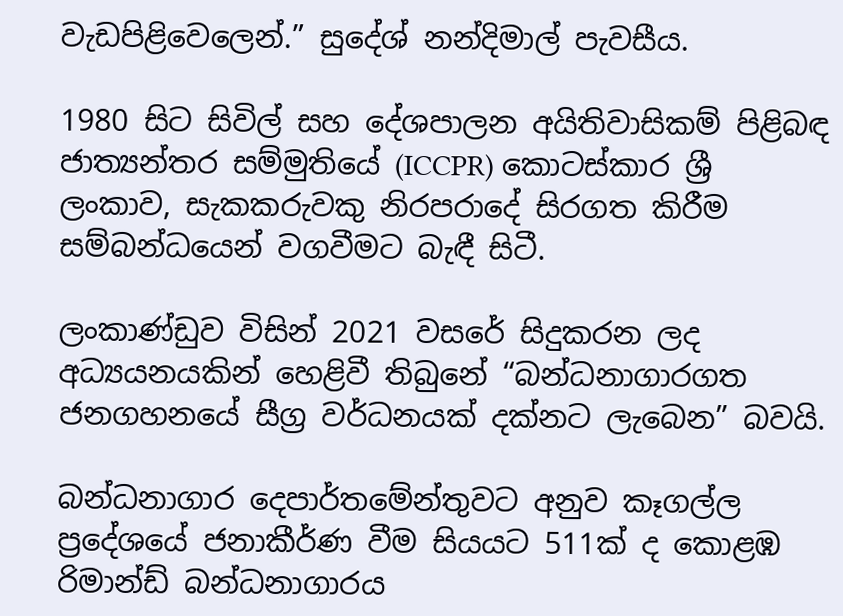වැඩපිළිවෙලෙන්.” සුදේශ් නන්දිමාල් පැවසීය.

1980 සිට සිවිල් සහ දේශපාලන අයිතිවාසිකම් පිළිබඳ ජාත්‍යන්තර සම්මුතියේ (ICCPR) කොටස්කාර ශ්‍රී ලංකාව, සැකකරුවකු නිරපරාදේ සිරගත කිරීම සම්බන්ධයෙන් වගවීමට බැඳී සිටී.

ලංකාණ්ඩුව විසින් 2021 වසරේ සිදුකරන ලද අධ්‍යයනයකින් හෙළිවී තිබුනේ “බන්ධනාගාරගත ජනගහනයේ සීග්‍ර වර්ධනයක් දක්නට ලැබෙන” බවයි.

බන්ධනාගාර දෙපාර්තමේන්තුවට අනුව කෑගල්ල ප්‍රදේශයේ ජනාකීර්ණ වීම සියයට 511ක් ද කොළඹ රිමාන්ඩ් බන්ධනාගාරය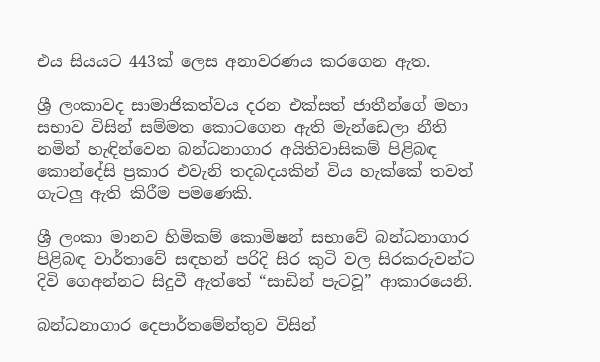එය සියයට 443ක් ලෙස අනාවරණය කරගෙන ඇත.

ශ්‍රී ලංකාවද සාමාජිකත්වය දරන එක්සත් ජාතීන්ගේ මහා සභාව විසින් සම්මත කොටගෙන ඇති මැන්ඩෙලා නීති නමින් හැඳින්වෙන බන්ධනාගාර අයිතිවාසිකම් පිළිබඳ කොන්දේසි ප්‍රකාර එවැනි තදබදයකින් විය හැක්කේ තවත් ගැටලු ඇති කිරීම පමණෙකි.

ශ්‍රී ලංකා මානව හිමිකම් කොමිෂන් සභාවේ බන්ධනාගාර පිළිබඳ වාර්තාවේ සඳහන් පරිදි සිර කුටි වල සිරකරුවන්ට දිවි ගෙඅන්නට සිදුවී ඇත්තේ “සාඩින් පැටවූ” ආකාරයෙනි.

බන්ධනාගාර දෙපාර්තමේන්තුව විසින්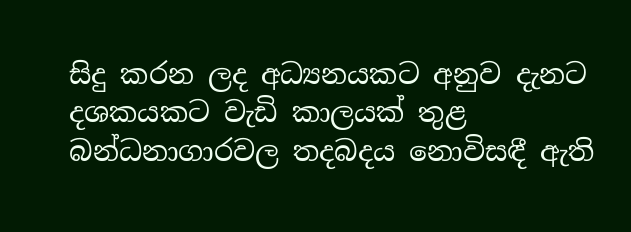සිදු කරන ලද අධ්‍යනයකට අනුව දැනට දශකයකට වැඩි කාලයක් තුළ බන්ධනාගාරවල තදබදය නොවිසඳී ඇති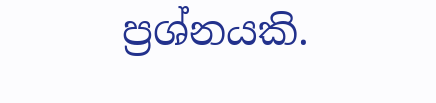ප්‍රශ්නයකි.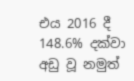එය 2016 දී 148.6% දක්වා අඩු වූ නමුත්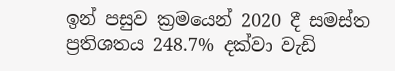ඉන් පසුව ක්‍රමයෙන් 2020 දී සමස්ත ප්‍රතිශතය 248.7% දක්වා වැඩි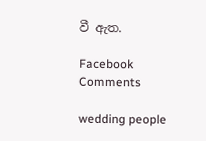වී ඇත.

Facebook Comments

wedding people